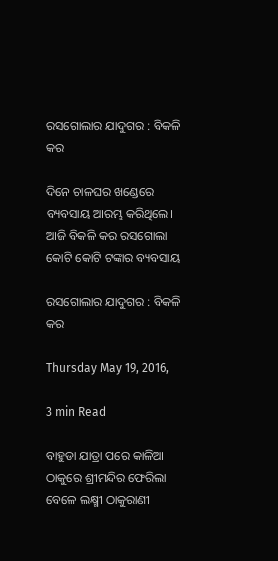ରସଗୋଲାର ଯାଦୁଗର : ବିକଳି କର

ଦିନେ ଚାଳଘର ଖଣ୍ଡେରେ ବ୍ୟବସାୟ ଆରମ୍ଭ କରିଥିଲେ। ଆଜି ବିକଳି କର ରସଗୋଲା କୋଟି କୋଟି ଟଙ୍କାର ବ୍ୟବସାୟ

ରସଗୋଲାର ଯାଦୁଗର : ବିକଳି କର

Thursday May 19, 2016,

3 min Read

ବାହୁଡା ଯାତ୍ରା ପରେ କାଳିଆ ଠାକୁରେ ଶ୍ରୀମନ୍ଦିର ଫେରିଲା ବେଳେ ଲକ୍ଷ୍ମୀ ଠାକୁରାଣୀ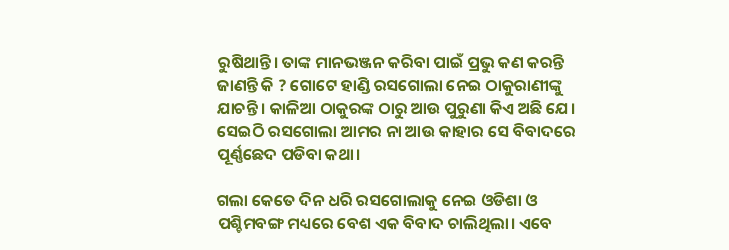ରୁଷିଥାନ୍ତି। ତାଙ୍କ ମାନଭଞ୍ଜନ କରିବା ପାଇଁ ପ୍ରଭୁ କଣ କରନ୍ତି ଜାଣନ୍ତି କି ? ଗୋଟେ ହାଣ୍ଡି ରସଗୋଲା ନେଇ ଠାକୁରାଣୀଙ୍କୁ ଯାଚନ୍ତି। କାଳିଆ ଠାକୁରଙ୍କ ଠାରୁ ଆଉ ପୁରୁଣା କିଏ ଅଛି ଯେ। ସେଇଠି ରସଗୋଲା ଆମର ନା ଆଉ କାହାର ସେ ବିବାଦରେ ପୂର୍ଣ୍ଣଛେଦ ପଡିବା କଥା।

ଗଲା କେତେ ଦିନ ଧରି ରସଗୋଲାକୁ ନେଇ ଓଡିଶା ଓ ପଶ୍ଚିମବଙ୍ଗ ମଧ୍ୟରେ ବେଶ ଏକ ବିବାଦ ଚାଲିଥିଲା। ଏବେ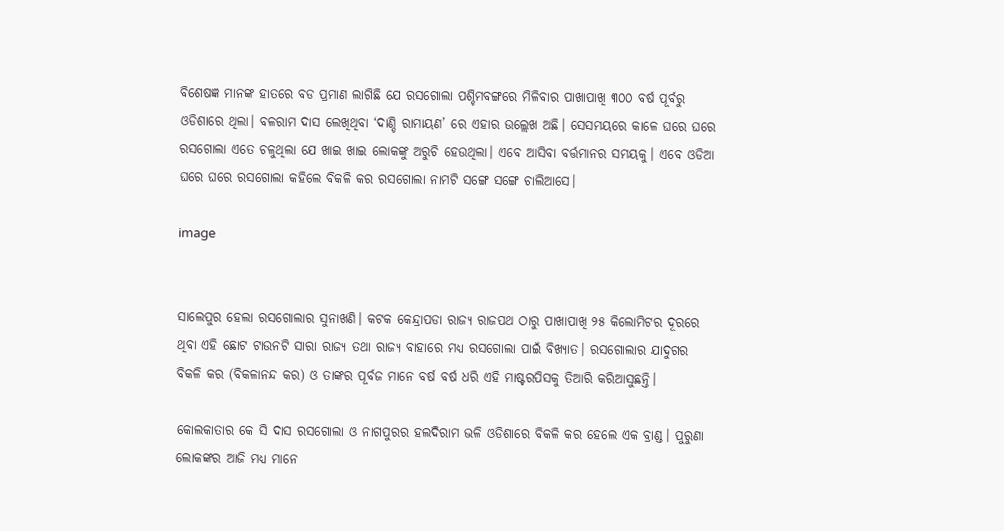ବିଶେଷଜ୍ଞ ମାନଙ୍କ ହାତରେ ବଡ ପ୍ରମାଣ ଲାଗିଛି ଯେ ରସଗୋଲା ପଶ୍ଚିମବଙ୍ଗରେ ମିଳିବାର ପାଖାପାଖି ୩୦୦ ବର୍ଷ ପୂର୍ବରୁ ଓଡିଶାରେ ଥିଲା। ବଳରାମ ଦାସ ଲେଖିଥିବା ‘ଦାଣ୍ଡି ରାମାୟଣ’ ରେ ଏହାର ଉଲ୍ଲେଖ ଅଛି। ସେସମୟରେ କାଳେ ଘରେ ଘରେ ରସଗୋଲା ଏତେ ଚଳୁଥିଲା ଯେ ଖାଇ ଖାଇ ଲୋକଙ୍କୁ ଅରୁଚି ହେଉଥିଲା। ଏବେ ଆସିବା ବର୍ତ୍ତମାନର ସମୟକୁ। ଏବେ ଓଡିଆ ଘରେ ଘରେ ରସଗୋଲା କହିଲେ ବିକଳି କର ରସଗୋଲା ନାମଟି ସଙ୍ଗେ ସଙ୍ଗେ ଚାଲିଆସେ।

image


ସାଲେପୁର ହେଲା ରସଗୋଲାର ସୁନାଖଣି। କଟକ କେନ୍ଦ୍ରାପଡା ରାଜ୍ୟ ରାଜପଥ ଠାରୁ ପାଖାପାଖି ୨୫ କିଲୋମିଟର ଦୂରରେ ଥିବା ଏହି ଛୋଟ ଟାଉନଟି ସାରା ରାଜ୍ୟ ତଥା ରାଜ୍ୟ ବାହାରେ ମଧ୍ୟ ରସଗୋଲା ପାଇଁ ବିଖ୍ୟାତ। ରସଗୋଲାର ଯାଦୁଗର ବିକଳି କର (ବିକଳାନନ୍ଦ କର) ଓ ତାଙ୍କର ପୂର୍ବଜ ମାନେ ବର୍ଷ ବର୍ଷ ଧରି ଏହି ମାଷ୍ଟରପିସକୁ ତିଆରି କରିଆସୁଛନ୍ତି।

କୋଲକାତାର କେ ସି ଦାସ ରସଗୋଲା ଓ ନାଗପୁରର ହଲଦିରାମ ଭଳି ଓଡିଶାରେ ବିକଳି କର ହେଲେ ଏକ ବ୍ରାଣ୍ଡ। ପୁରୁଣା ଲୋକଙ୍କର ଆଜି ମଧ୍ୟ ମାନେ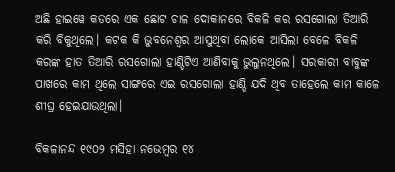ଅଛି ହାଇୱେ କଡରେ ଏକ ଛୋଟ ଚାଳ ଦୋକାନରେ ବିକଳି କର ରସଗୋଲା ତିଆରି କରି ବିକୁଥିଲେ। କଟକ କି ଭୁବନେଶ୍ଵର ଆସୁଥିବା ଲୋକେ ଆସିଲା ବେଳେ ବିକଳି କରଙ୍କ ହାତ ତିଆରି ରସଗୋଲା ହାଣ୍ଡିଟିଏ ଆଣିବାକୁ ଭୁଲୁନଥିଲେ। ସରକାରୀ ବାବୁଙ୍କ ପାଖରେ କାମ ଥିଲେ ସାଙ୍ଗରେ ଏଇ ରସଗୋଲା ହାଣ୍ଡି ଯଦି ଥିବ ତାହେଲେ କାମ କାଳେ ଶୀଘ୍ର ହେଇଯାଉଥିଲା।

ବିକଳାନନ୍ଦ ୧୯୦୨ ମସିହା ନଭେମ୍ବର ୧୪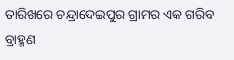ତାରିଖରେ ଚନ୍ଦ୍ରାଦେଇପୁର ଗ୍ରାମର ଏକ ଗରିବ ବ୍ରାହ୍ମଣ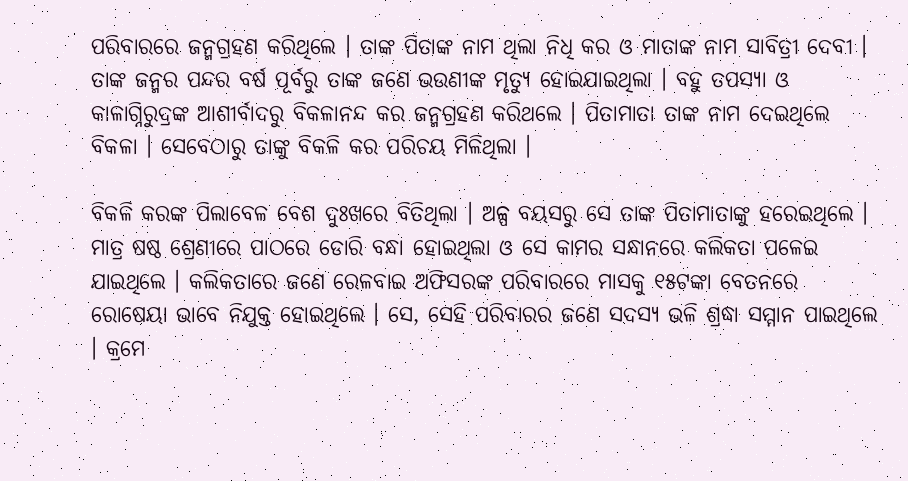ପରିବାରରେ ଜନ୍ମଗ୍ରହଣ କରିଥିଲେ । ତାଙ୍କ ପିତାଙ୍କ ନାମ ଥିଲା ନିଧି କର ଓ ମାତାଙ୍କ ନାମ ସାବିତ୍ରୀ ଦେବୀ । ତାଙ୍କ ଜନ୍ମର ପନ୍ଦର ବର୍ଷ ପୂର୍ବରୁ ତାଙ୍କ ଜଣେ ଭଉଣୀଙ୍କ ମୃତ୍ୟୁ ହୋଇଯାଇଥିଲା । ବହୁ ତପସ୍ୟା ଓ କାଳାଗ୍ନିରୁଦ୍ରଙ୍କ ଆଶୀର୍ବାଦରୁ ବିକଳାନନ୍ଦ କର ଜନ୍ମଗ୍ରହଣ କରିଥଲେ । ପିତାମାତା ତାଙ୍କ ନାମ ଦେଇଥିଲେ ବିକଳା । ସେବେଠାରୁ ତାଙ୍କୁ ବିକଳି କର ପରିଚୟ ମିଳିଥିଲା ।

ବିକଳି କରଙ୍କ ପିଲାବେଳ ବେଶ ଦୁଃଖରେ ବିତିଥିଲା । ଅଳ୍ପ ବୟସରୁ ସେ ତାଙ୍କ ପିତାମାତାଙ୍କୁ ହରେଇଥିଲେ । ମାତ୍ର ଷଷ୍ଠ ଶ୍ରେଣୀରେ ପାଠରେ ଡୋରି ବନ୍ଧା ହୋଇଥିଲା ଓ ସେ କାମର ସନ୍ଧାନରେ କଲିକତା ପଳେଇ ଯାଇଥିଲେ । କଲିକତାରେ ଜଣେ ରେଳବାଇ ଅଫିସରଙ୍କ ପରିବାରରେ ମାସକୁ ୧୫ଟଙ୍କା ବେତନରେ ରୋଷେୟା ଭାବେ ନିଯୁକ୍ତ ହୋଇଥିଲେ । ସେ, ସେହି ପରିବାରର ଜଣେ ସଦସ୍ୟ ଭଳି ଶ୍ରଦ୍ଧା ସମ୍ମାନ ପାଇଥିଲେ । କ୍ରମେ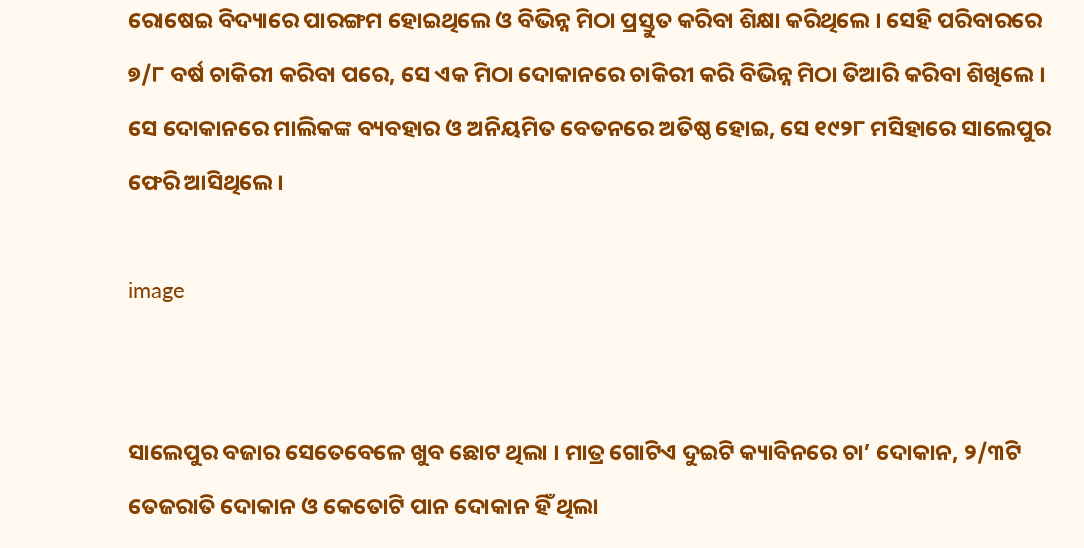ରୋଷେଇ ବିଦ୍ୟାରେ ପାରଙ୍ଗମ ହୋଇଥିଲେ ଓ ବିଭିନ୍ନ ମିଠା ପ୍ରସ୍ତୁତ କରିବା ଶିକ୍ଷା କରିଥିଲେ । ସେହି ପରିବାରରେ ୭/୮ ବର୍ଷ ଚାକିରୀ କରିବା ପରେ, ସେ ଏକ ମିଠା ଦୋକାନରେ ଚାକିରୀ କରି ବିଭିନ୍ନ ମିଠା ତିଆରି କରିବା ଶିଖିଲେ । ସେ ଦୋକାନରେ ମାଲିକଙ୍କ ବ୍ୟବହାର ଓ ଅନିୟମିତ ବେତନରେ ଅତିଷ୍ଠ ହୋଇ, ସେ ୧୯୨୮ ମସିହାରେ ସାଲେପୁର ଫେରି ଆସିଥିଲେ ।

image


ସାଲେପୁର ବଜାର ସେତେବେଳେ ଖୁବ ଛୋଟ ଥିଲା । ମାତ୍ର ଗୋଟିଏ ଦୁଇଟି କ୍ୟାବିନରେ ଚା’ ଦୋକାନ, ୨/୩ଟି ତେଜରାତି ଦୋକାନ ଓ କେତୋଟି ପାନ ଦୋକାନ ହିଁ ଥିଲା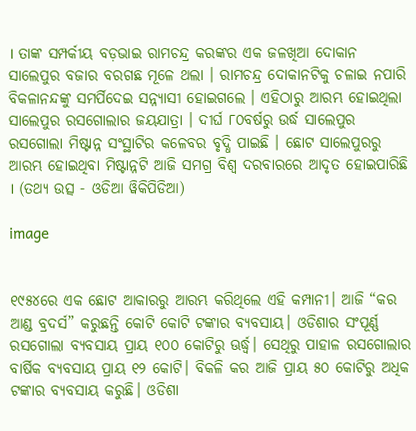। ତାଙ୍କ ସମ୍ପର୍କୀୟ ବଡ଼ଭାଇ ରାମଚନ୍ଦ୍ର କରଙ୍କର ଏକ ଜଳଖିଆ ଦୋକାନ ସାଲେପୁର ବଜାର ବରଗଛ ମୂଳେ ଥଲା । ରାମଚନ୍ଦ୍ର ଦୋକାନଟିକୁ ଚଳାଇ ନପାରି ବିକଳାନନ୍ଦଙ୍କୁ ସମର୍ପିଦେଇ ସନ୍ନ୍ୟାସୀ ହୋଇଗଲେ । ଏହିଠାରୁ ଆରମ୍ଭ ହୋଇଥିଲା ସାଲେପୁର ରସଗୋଲାର ଜୟଯାତ୍ରା । ଦୀର୍ଘ ୮୦ବର୍ଷରୁ ଉର୍ଦ୍ଧ ସାଲେପୁର ରସଗୋଲା ମିଷ୍ଟାନ୍ନ ସଂସ୍ଥାଟିର କଳେବର ବୃଦ୍ଧି ପାଇଛି । ଛୋଟ ସାଲେପୁରରୁ ଆରମ୍ଭ ହୋଇଥିବା ମିଷ୍ଟାନ୍ନଟି ଆଜି ସମଗ୍ର ବିଶ୍ଵ ଦରବାରରେ ଆଦୃତ ହୋଇପାରିଛି । (ତଥ୍ୟ ଉତ୍ସ - ଓଡିଆ ୱିକିପିଡିଆ)

image


୧୯୫୪ରେ ଏକ ଛୋଟ ଆକାରରୁ ଆରମ୍ଭ କରିଥିଲେ ଏହି କମ୍ପାନୀ। ଆଜି “କର ଆଣ୍ଡ ବ୍ରଦର୍ସ” କରୁଛନ୍ତି କୋଟି କୋଟି ଟଙ୍କାର ବ୍ୟବସାୟ। ଓଡିଶାର ସଂପୂର୍ଣ୍ଣ ରସଗୋଲା ବ୍ୟବସାୟ ପ୍ରାୟ ୧୦୦ କୋଟିରୁ ଊର୍ଦ୍ଧ୍ଵ। ସେଥିରୁ ପାହାଳ ରସଗୋଲାର ବାର୍ଷିକ ବ୍ୟବସାୟ ପ୍ରାୟ ୧୨ କୋଟି। ବିକଳି କର ଆଜି ପ୍ରାୟ ୫୦ କୋଟିରୁ ଅଧିକ ଟଙ୍କାର ବ୍ୟବସାୟ କରୁଛି। ଓଡିଶା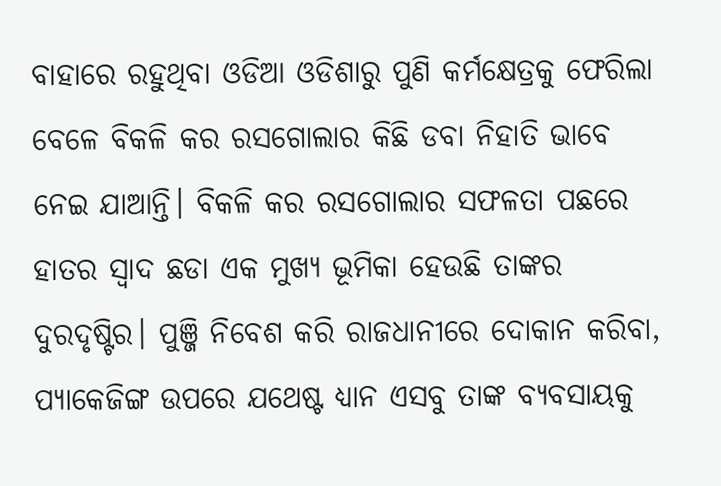ବାହାରେ ରହୁଥିବା ଓଡିଆ ଓଡିଶାରୁ ପୁଣି କର୍ମକ୍ଷେତ୍ରକୁ ଫେରିଲା ବେଳେ ବିକଳି କର ରସଗୋଲାର କିଛି ଡବା ନିହାତି ଭାବେ ନେଇ ଯାଆନ୍ତି। ବିକଳି କର ରସଗୋଲାର ସଫଳତା ପଛରେ ହାତର ସ୍ଵାଦ ଛଡା ଏକ ମୁଖ୍ୟ ଭୂମିକା ହେଉଛି ତାଙ୍କର ଦୁରଦୃଷ୍ଟିର। ପୁଞ୍ଜି ନିବେଶ କରି ରାଜଧାନୀରେ ଦୋକାନ କରିବା, ପ୍ୟାକେଜିଙ୍ଗ ଉପରେ ଯଥେଷ୍ଟ ଧ୍ୟାନ ଏସବୁ ତାଙ୍କ ବ୍ୟବସାୟକୁ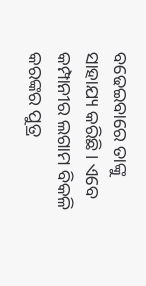ବଢେଇବାରେ ତାଙ୍କୁ ସାହାଯ୍ୟ କରିଛି। ଏବେ କମ୍ପାନୀର ଲଗାମ ବିକଳି କରଙ୍କର ପୁତ୍ର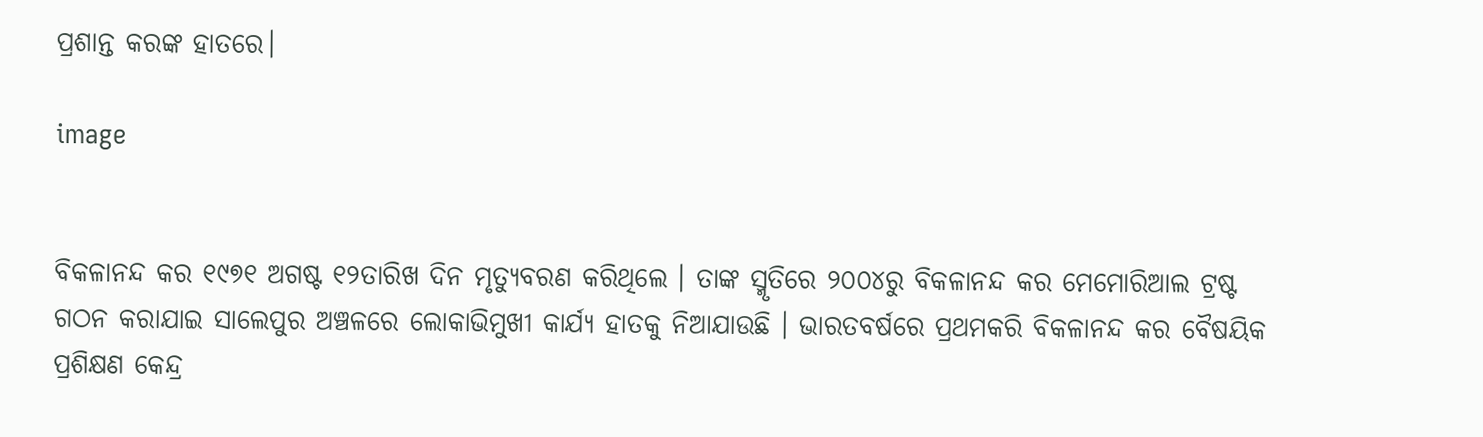ପ୍ରଶାନ୍ତ କରଙ୍କ ହାତରେ।

image


ବିକଳାନନ୍ଦ କର ୧୯୭୧ ଅଗଷ୍ଟ ୧୨ତାରିଖ ଦିନ ମୃତ୍ୟୁବରଣ କରିଥିଲେ । ତାଙ୍କ ସ୍ମୃତିରେ ୨୦୦୪ରୁ ବିକଳାନନ୍ଦ କର ମେମୋରିଆଲ ଟ୍ରଷ୍ଟ ଗଠନ କରାଯାଇ ସାଲେପୁର ଅଞ୍ଚଳରେ ଲୋକାଭିମୁଖୀ କାର୍ଯ୍ୟ ହାତକୁ ନିଆଯାଉଛି । ଭାରତବର୍ଷରେ ପ୍ରଥମକରି ବିକଳାନନ୍ଦ କର ବୈଷୟିକ ପ୍ରଶିକ୍ଷଣ କେନ୍ଦ୍ର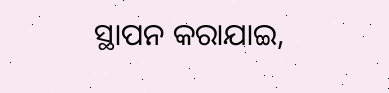ସ୍ଥାପନ କରାଯାଇ,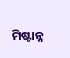ମିଷ୍ଟାନ୍ନ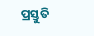ପ୍ରସ୍ତୁତି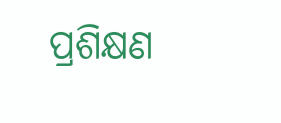ପ୍ରଶିକ୍ଷଣ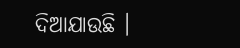ଦିଆଯାଉଛି ।